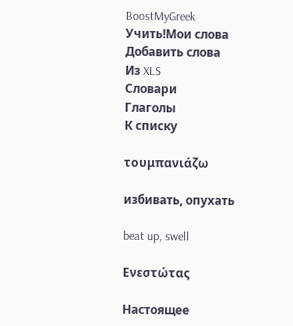BoostMyGreek
Учить!Мои слова
Добавить слова
Из XLS
Словари
Глаголы
К списку

τουμπανιάζω

избивать, опухать

beat up, swell

Ενεστώτας

Настоящее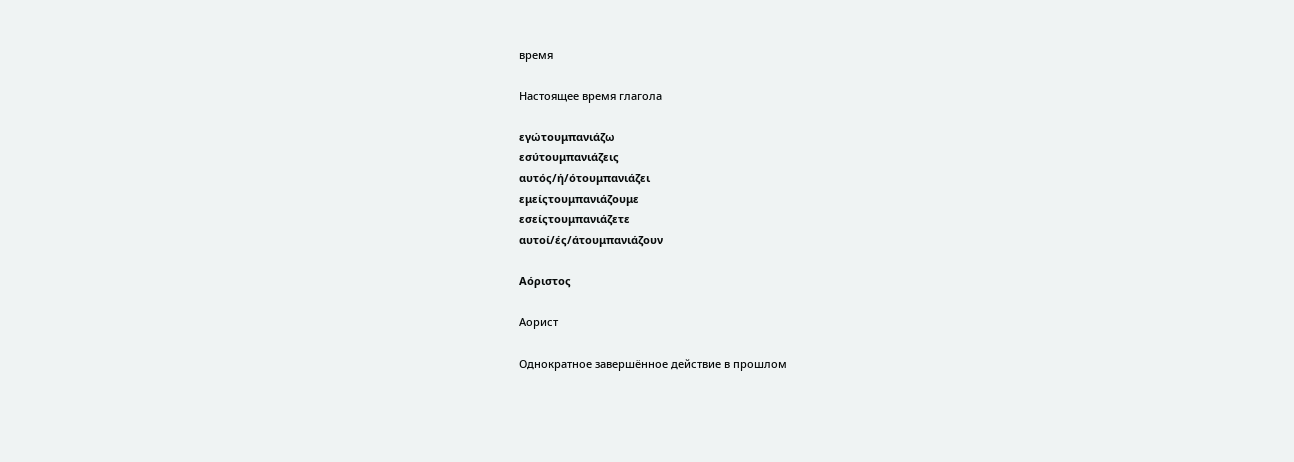время

Настоящее время глагола

εγώτουμπανιάζω
εσύτουμπανιάζεις
αυτός/ή/ότουμπανιάζει
εμείςτουμπανιάζουμε
εσείςτουμπανιάζετε
αυτοί/ές/άτουμπανιάζουν

Αόριστος

Аорист

Однократное завершённое действие в прошлом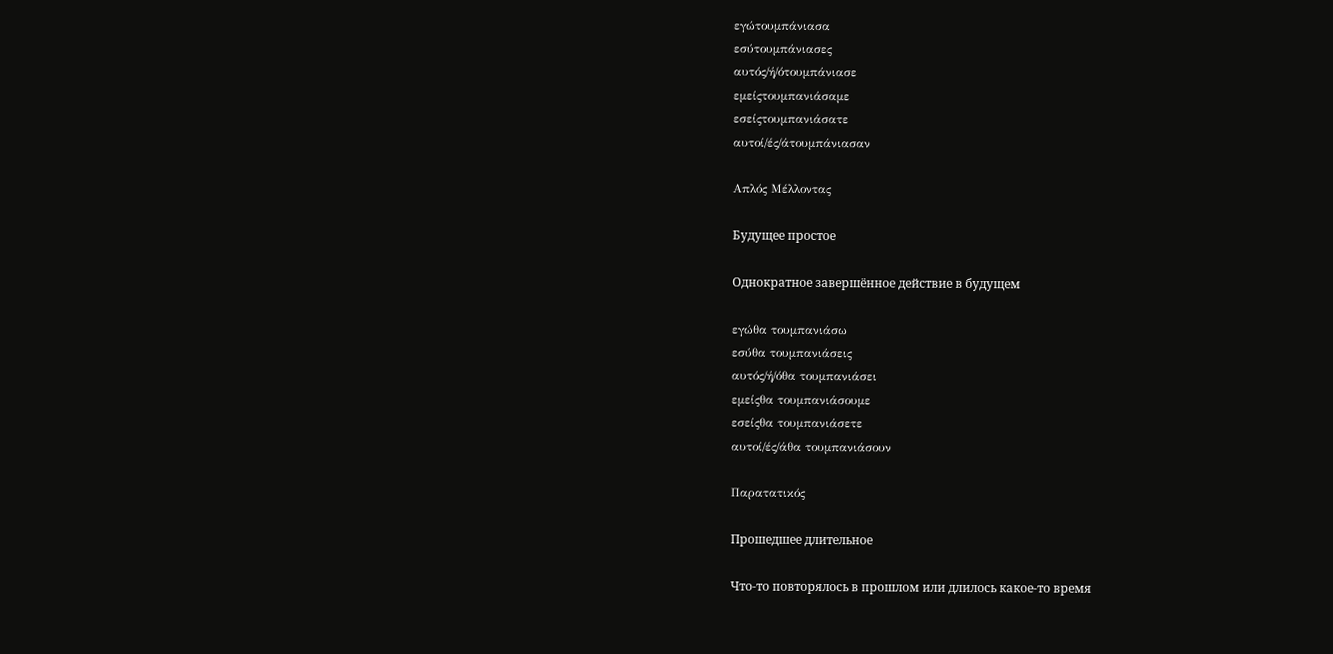εγώτουμπάνιασα
εσύτουμπάνιασες
αυτός/ή/ότουμπάνιασε
εμείςτουμπανιάσαμε
εσείςτουμπανιάσατε
αυτοί/ές/άτουμπάνιασαν

Απλός Μέλλοντας

Будущее простое

Однократное завершённое действие в будущем

εγώθα τουμπανιάσω
εσύθα τουμπανιάσεις
αυτός/ή/όθα τουμπανιάσει
εμείςθα τουμπανιάσουμε
εσείςθα τουμπανιάσετε
αυτοί/ές/άθα τουμπανιάσουν

Παρατατικός

Прошедшее длительное

Что-то повторялось в прошлом или длилось какое-то время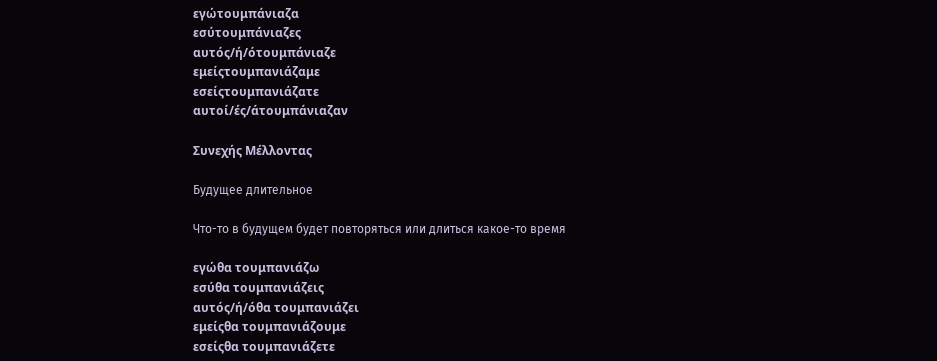εγώτουμπάνιαζα
εσύτουμπάνιαζες
αυτός/ή/ότουμπάνιαζε
εμείςτουμπανιάζαμε
εσείςτουμπανιάζατε
αυτοί/ές/άτουμπάνιαζαν

Συνεχής Μέλλοντας

Будущее длительное

Что-то в будущем будет повторяться или длиться какое-то время

εγώθα τουμπανιάζω
εσύθα τουμπανιάζεις
αυτός/ή/όθα τουμπανιάζει
εμείςθα τουμπανιάζουμε
εσείςθα τουμπανιάζετε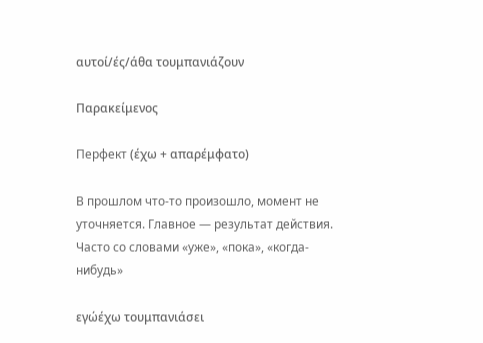αυτοί/ές/άθα τουμπανιάζουν

Παρακείμενος

Перфект (έχω + απαρέμφατο)

В прошлом что-то произошло, момент не уточняется. Главное — результат действия. Часто со словами «уже», «пока», «когда-нибудь»

εγώέχω τουμπανιάσει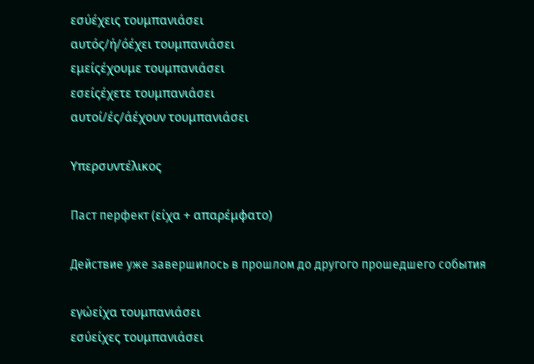εσύέχεις τουμπανιάσει
αυτός/ή/όέχει τουμπανιάσει
εμείςέχουμε τουμπανιάσει
εσείςέχετε τουμπανιάσει
αυτοί/ές/άέχουν τουμπανιάσει

Υπερσυντέλικος

Паст перфект (είχα + απαρέμφατο)

Действие уже завершилось в прошлом до другого прошедшего события

εγώείχα τουμπανιάσει
εσύείχες τουμπανιάσει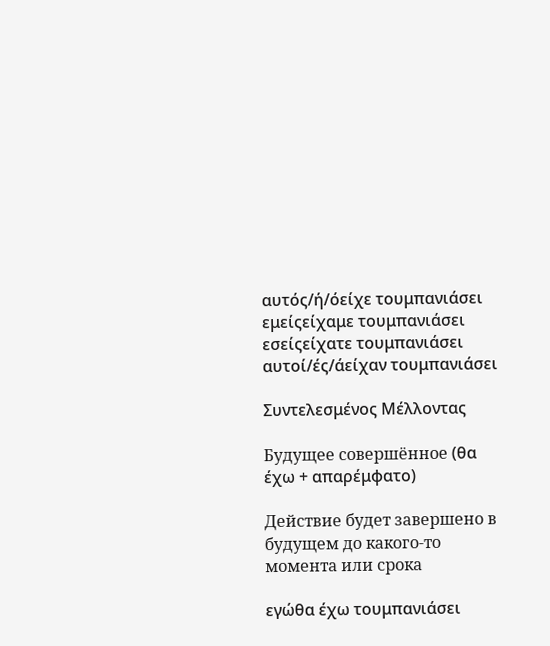αυτός/ή/όείχε τουμπανιάσει
εμείςείχαμε τουμπανιάσει
εσείςείχατε τουμπανιάσει
αυτοί/ές/άείχαν τουμπανιάσει

Συντελεσμένος Μέλλοντας

Будущее совершённое (θα έχω + απαρέμφατο)

Действие будет завершено в будущем до какого-то момента или срока

εγώθα έχω τουμπανιάσει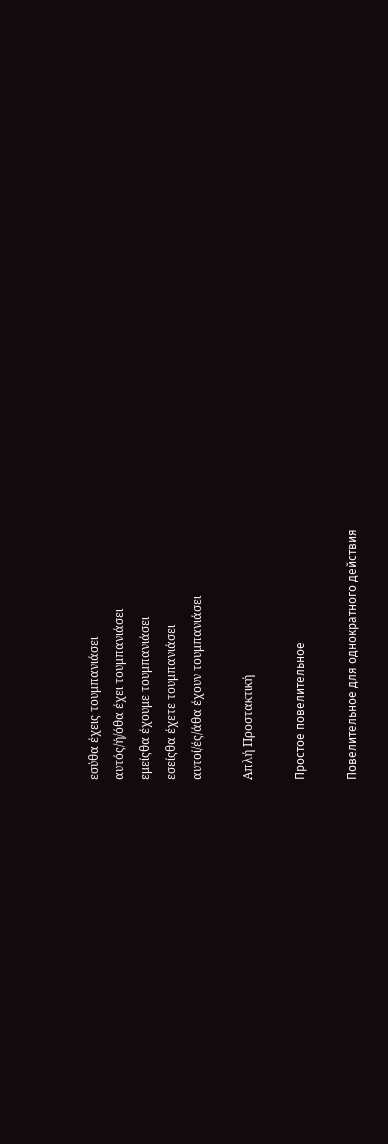εσύθα έχεις τουμπανιάσει
αυτός/ή/όθα έχει τουμπανιάσει
εμείςθα έχουμε τουμπανιάσει
εσείςθα έχετε τουμπανιάσει
αυτοί/ές/άθα έχουν τουμπανιάσει

Απλή Προστακτική

Простое повелительное

Повелительное для однократного действия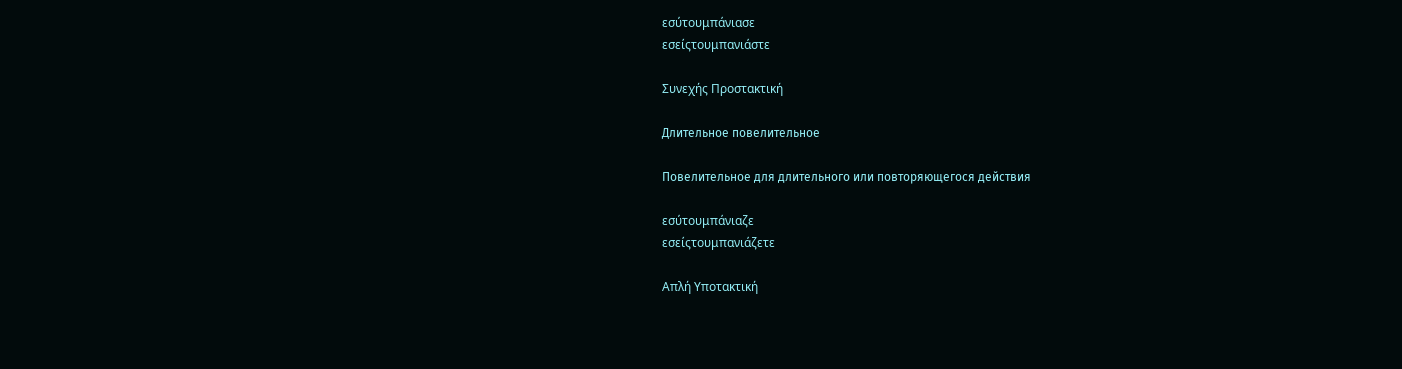εσύτουμπάνιασε
εσείςτουμπανιάστε

Συνεχής Προστακτική

Длительное повелительное

Повелительное для длительного или повторяющегося действия

εσύτουμπάνιαζε
εσείςτουμπανιάζετε

Απλή Υποτακτική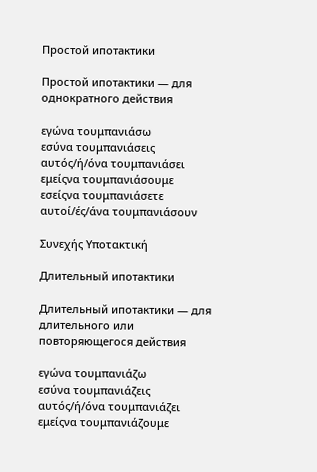Простой ипотактики

Простой ипотактики — для однократного действия

εγώνα τουμπανιάσω
εσύνα τουμπανιάσεις
αυτός/ή/όνα τουμπανιάσει
εμείςνα τουμπανιάσουμε
εσείςνα τουμπανιάσετε
αυτοί/ές/άνα τουμπανιάσουν

Συνεχής Υποτακτική

Длительный ипотактики

Длительный ипотактики — для длительного или повторяющегося действия

εγώνα τουμπανιάζω
εσύνα τουμπανιάζεις
αυτός/ή/όνα τουμπανιάζει
εμείςνα τουμπανιάζουμε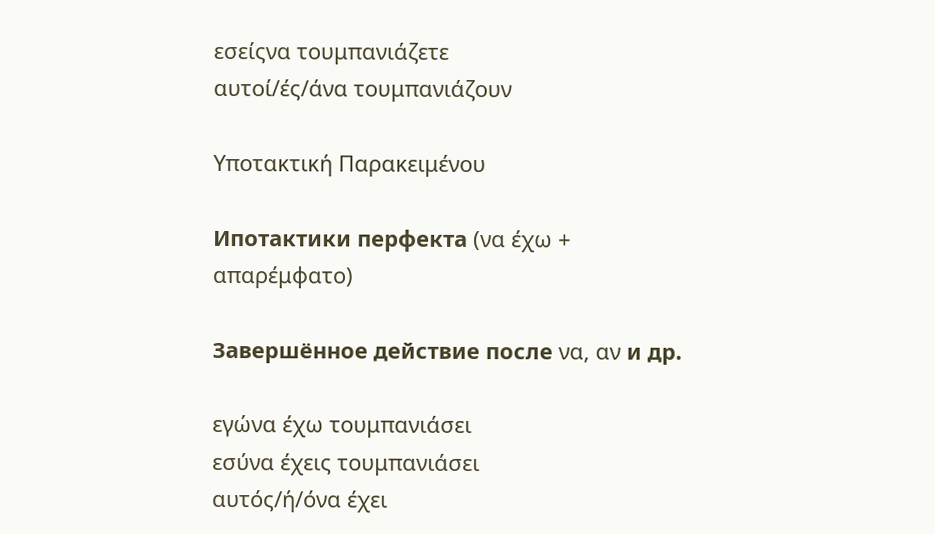εσείςνα τουμπανιάζετε
αυτοί/ές/άνα τουμπανιάζουν

Υποτακτική Παρακειμένου

Ипотактики перфекта (να έχω + απαρέμφατο)

Завершённое действие после να, αν и др.

εγώνα έχω τουμπανιάσει
εσύνα έχεις τουμπανιάσει
αυτός/ή/όνα έχει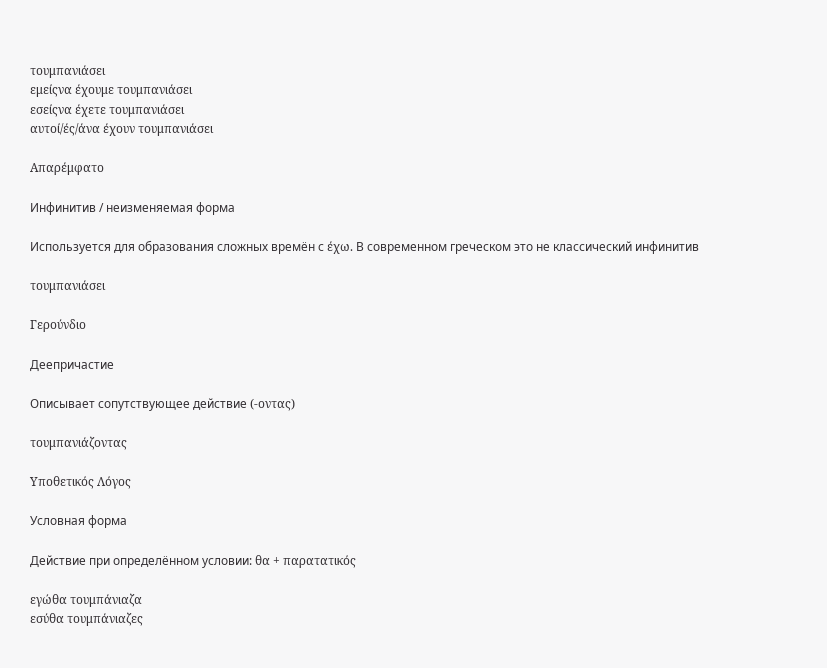τουμπανιάσει
εμείςνα έχουμε τουμπανιάσει
εσείςνα έχετε τουμπανιάσει
αυτοί/ές/άνα έχουν τουμπανιάσει

Απαρέμφατο

Инфинитив / неизменяемая форма

Используется для образования сложных времён с έχω. В современном греческом это не классический инфинитив

τουμπανιάσει

Γερούνδιο

Деепричастие

Описывает сопутствующее действие (-οντας)

τουμπανιάζοντας

Υποθετικός Λόγος

Условная форма

Действие при определённом условии: θα + παρατατικός

εγώθα τουμπάνιαζα
εσύθα τουμπάνιαζες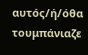αυτός/ή/όθα τουμπάνιαζε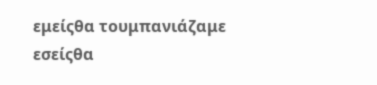εμείςθα τουμπανιάζαμε
εσείςθα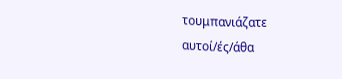τουμπανιάζατε
αυτοί/ές/άθα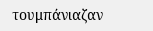τουμπάνιαζαν